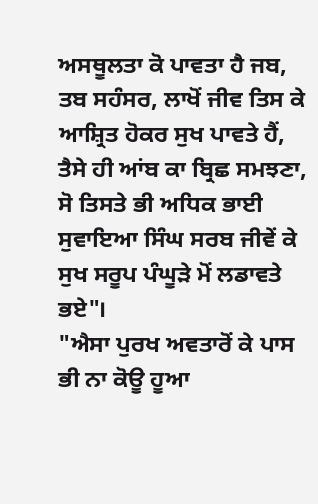ਅਸਥੂਲਤਾ ਕੋ ਪਾਵਤਾ ਹੈ ਜਬ, ਤਬ ਸਹੰਸਰ, ਲਾਖੋਂ ਜੀਵ ਤਿਸ ਕੇ ਆਸ਼੍ਰਿਤ ਹੋਕਰ ਸੁਖ ਪਾਵਤੇ ਹੈਂ, ਤੈਸੇ ਹੀ ਆਂਬ ਕਾ ਬ੍ਰਿਛ ਸਮਝਣਾ, ਸੋ ਤਿਸਤੇ ਭੀ ਅਧਿਕ ਭਾਈ ਸੁਵਾਇਆ ਸਿੰਘ ਸਰਬ ਜੀਵੇਂ ਕੇ ਸੁਖ ਸਰੂਪ ਪੰਘੂੜੇ ਮੋਂ ਲਡਾਵਤੇ ਭਏ"।
"ਐਸਾ ਪੁਰਖ ਅਵਤਾਰੋਂ ਕੇ ਪਾਸ ਭੀ ਨਾ ਕੋਊ ਹੂਆ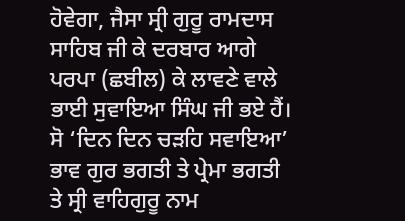ਹੋਵੇਗਾ, ਜੈਸਾ ਸ੍ਰੀ ਗੁਰੂ ਰਾਮਦਾਸ ਸਾਹਿਬ ਜੀ ਕੇ ਦਰਬਾਰ ਆਗੇ ਪਰਪਾ (ਛਬੀਲ) ਕੇ ਲਾਵਣੇ ਵਾਲੇ ਭਾਈ ਸੁਵਾਇਆ ਸਿੰਘ ਜੀ ਭਏ ਹੈਂ। ਸੋ ‘ਦਿਨ ਦਿਨ ਚੜਹਿ ਸਵਾਇਆ’ ਭਾਵ ਗੁਰ ਭਗਤੀ ਤੇ ਪ੍ਰੇਮਾ ਭਗਤੀ ਤੇ ਸ੍ਰੀ ਵਾਹਿਗੁਰੂ ਨਾਮ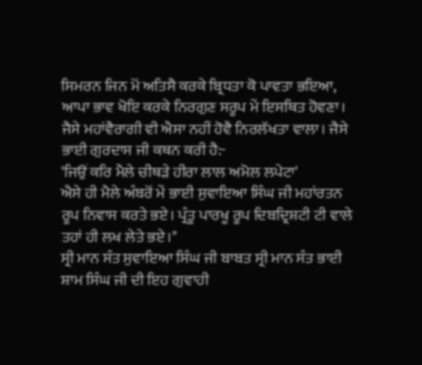ਸਿਮਰਨ ਜਿਨ ਮੋਂ ਅਤਿਸੈ ਕਰਕੇ ਬ੍ਰਿਧਤਾ ਕੋ ਪਾਵਤਾ ਭਇਆ, ਆਪਾ ਭਾਵ ਖੋਇ ਕਰਕੇ ਨਿਰਗੁਣ ਸਰੂਪ ਮੇਂ ਇਸਥਿਤ ਹੋਵਣਾ। ਜੈਸੇ ਮਹਾਂਵੈਰਾਗੀ ਵੀ ਐਸਾ ਨਹੀਂ ਹੋਵੈ ਨਿਰਲੱਖਤਾ ਵਾਲਾ। ਜੈਸੇ ਭਾਈ ਗੁਰਦਾਸ ਜੀ ਕਥਨ ਕਰੀ ਹੈ:-
'ਜਿਉਂ ਕਰਿ ਮੈਲੇ ਚੀਥੜੇ ਹੀਰਾ ਲਾਲ ਅਮੋਲ ਲਪੇਟਾ'
ਐਸੇ ਹੀ ਮੈਲੇ ਅੰਬਰੋਂ ਮੇਂ ਭਾਈ ਸੁਵਾਇਆ ਸਿੰਘ ਜੀ ਮਹਾਂਰਤਨ ਰੂਪ ਨਿਵਾਸ ਕਰਤੇ ਭਏ। ਪ੍ਰੰਤੂ ਪਾਰਖੂ ਰੂਪ ਦਿਬਦ੍ਰਿਸ਼ਟੀ ਟੀ ਵਾਲੇ ਤਹਾਂ ਹੀ ਲਖ ਲੇਤੇ ਭਏ।"
ਸ੍ਰੀ ਮਾਨ ਸੰਤ ਸੁਵਾਇਆ ਸਿੰਘ ਜੀ ਬਾਬਤ ਸ੍ਰੀ ਮਾਨ ਸੰਤ ਭਾਈ ਸ਼ਾਮ ਸਿੰਘ ਜੀ ਦੀ ਇਹ ਗੁਵਾਹੀ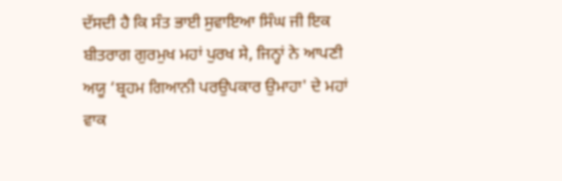ਦੱਸਦੀ ਹੈ ਕਿ ਸੰਤ ਭਾਈ ਸੁਵਾਇਆ ਸਿੰਘ ਜੀ ਇਕ ਬੀਤਰਾਗ ਗੁਰਮੁਖ ਮਹਾਂ ਪੁਰਖ ਸੇ, ਜਿਨ੍ਹਾਂ ਨੇ ਆਪਣੀ ਅਯੂ ‘ਬ੍ਰਹਮ ਗਿਆਨੀ ਪਰਉਪਕਾਰ ਉਮਾਹਾ' ਦੇ ਮਹਾਂ ਵਾਕ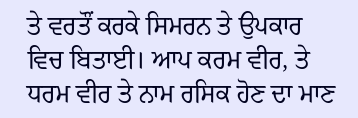ਤੇ ਵਰਤੌਂ ਕਰਕੇ ਸਿਮਰਨ ਤੇ ਉਪਕਾਰ ਵਿਚ ਬਿਤਾਈ। ਆਪ ਕਰਮ ਵੀਰ, ਤੇ ਧਰਮ ਵੀਰ ਤੇ ਨਾਮ ਰਸਿਕ ਹੋਣ ਦਾ ਮਾਣ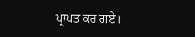ਪ੍ਰਾਪਤ ਕਰ ਗਏ।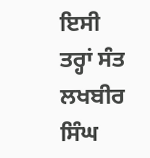ਇਸੀ ਤਰ੍ਹਾਂ ਸੰਤ ਲਖਬੀਰ ਸਿੰਘ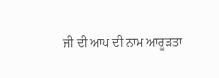ਜੀ ਦੀ ਆਪ ਦੀ ਨਾਮ ਆਰੂੜਤਾ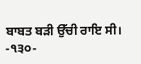ਬਾਬਤ ਬੜੀ ਉੱਚੀ ਰਾਇ ਸੀ।
-੧੩੦-